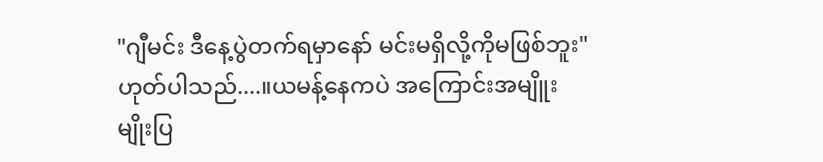"ဂျီမင်း ဒီနေ့ပွဲတက်ရမှာနော် မင်းမရှိလို့ကိုမဖြစ်ဘူး"
ဟုတ်ပါသည်....။ယမန့်နေကပဲ အကြောင်းအမျိူး
မျိုးပြ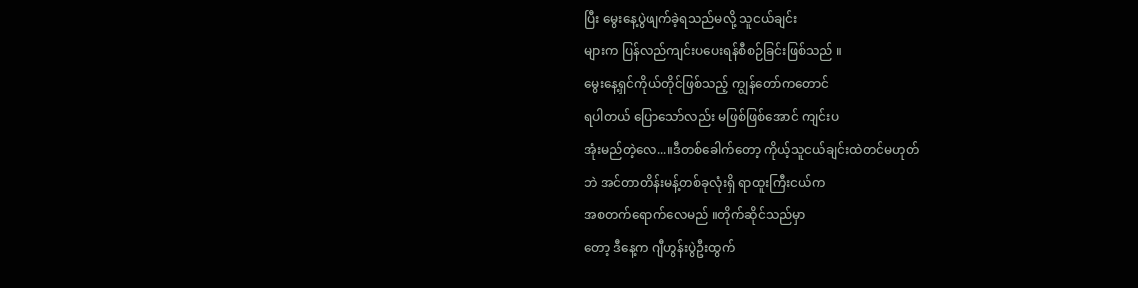ပြီး မွေးနေ့ပွဲဖျက်ခဲ့ရသည်မလို့ သူငယ်ချင်း
များက ပြန်လည်ကျင်းပပေးရန်စီစဉ်ခြင်းဖြစ်သည် ။
မွေးနေ့ရှင်ကိုယ်တိုင်ဖြစ်သည့် ကျွန်တော်ကတောင်
ရပါတယ် ပြောသော်လည်း မဖြစ်ဖြစ်အောင် ကျင်းပ
အုံးမည်တဲ့လေ...။ဒီတစ်ခေါက်တော့ ကိုယ့်သူငယ်ချင်းထဲတင်မဟုတ်
ဘဲ အင်တာတိန်းမန့်တစ်ခုလုံးရှိ ရာထူးကြီးငယ်က
အစတက်ရောက်လေမည် ။တိုက်ဆိုင်သည်မှာ
တော့ ဒီနေ့က ဂျီဟွန်းပွဲဦးထွက်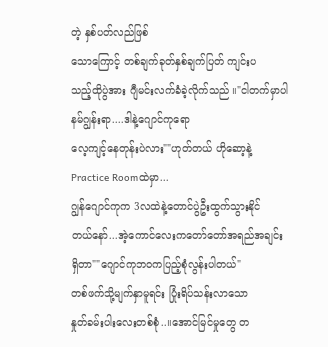တဲ့ နှစ်ပတ်လည်ဖြစ်
သောကြောင့် တစ်ချက်ခုတ်နှစ်ချက်ပြတ် ကျင်းပ
သည့်ထိုပွဲအား ဂျီမင်းလက်ခံခဲ့လိုက်သည် ။"ငါတက်မှာပါ နမ်ဂျွန်းရာ....ဒါနဲ့ဂျောင်ကုရော
လေ့ကျင့်နေတုန်းပဲလား""ဟုတ်တယ် ဟိုဆော့နဲ့Practice Roomထဲမှာ...
ဂျွန်ဂျောင်ကုက 3လထဲနဲ့တောင်ပွဲဦးထွက်သွားနိုင်
တယ်နော်...အဲ့ကောင်လေးကတော်တော်အရည်အချင်း
ရှိတာ""ဂျောင်ကုဘဝကပြည့်စုံလွန်းပါတယ်"
တစ်ဖက်သို့မျက်နှာမူရင်း ပြုံးရိပ်သန်းလာသော
နှုတ်ခမ်းပါးလေးတစ်စုံ..။အောင်မြင်မှုတွေ တ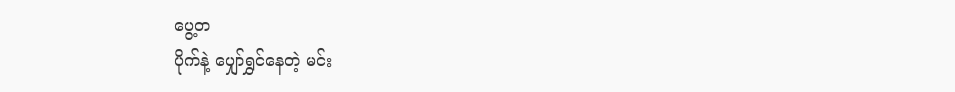ပွေ့တ
ပိုက်နဲ့ ပျှော်ရွှင်နေတဲ့ မင်း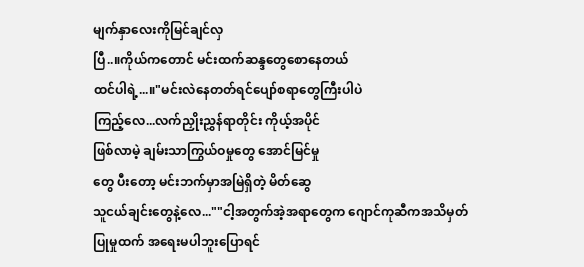မျက်နှာလေးကိုမြင်ချင်လှ
ပြီ..။ကိုယ်ကတောင် မင်းထက်ဆန္ဒတွေစောနေတယ်
ထင်ပါရဲ့...။"မင်းလဲနေတတ်ရင်ပျော်စရာတွေကြီးပါပဲ
ကြည့်လေ...လက်ညှိုးညွှန်ရာတိုင်း ကိုယ့်အပိုင်
ဖြစ်လာမဲ့ ချမ်းသာကြွယ်ဝမှုတွေ အောင်မြင်မှု
တွေ ပီးတော့ မင်းဘက်မှာအမြဲရှိတဲ့ မိတ်ဆွေ
သူငယ်ချင်းတွေနဲ့လေ...""ငါ့အတွက်အဲ့အရာတွေက ဂျောင်ကုဆီကအသိမှတ်
ပြုမှုထက် အရေးမပါဘူးပြောရင်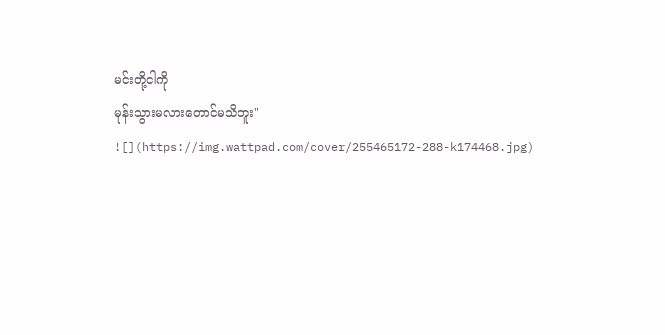မင်းတို့ငါကို
မုန်းသွားမလားတောင်မသိဘူး"
![](https://img.wattpad.com/cover/255465172-288-k174468.jpg)